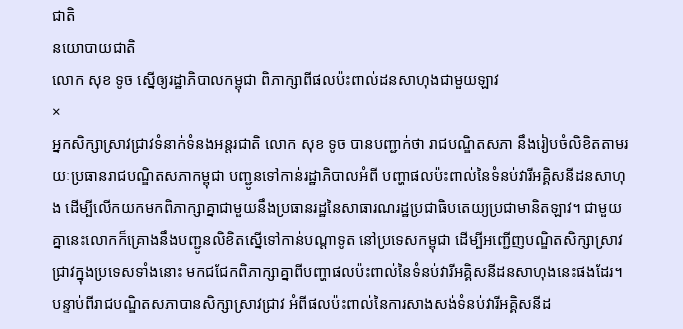ជាតិ
នយោបាយជាតិ
លោក សុខ ទូច ស្នើឲ្យរដ្ឋាភិបាលកម្ពុជា ពិភាក្សាពីផលប៉ះពាល់ដនសាហុងជាមួយឡាវ
×
អ្នកសិក្សាស្រាវជ្រាវទំនាក់ទំនងអន្តរជាតិ លោក សុខ ទូច បានបញ្ជាក់ថា រាជបណ្ឌិតសភា នឹងរៀបចំលិខិតតាមរយៈប្រធានរាជបណ្ឌិតសភាកម្ពុជា បញ្ជូនទៅកាន់រដ្ឋាភិបាលអំពី បញ្ហាផលប៉ះពាល់នៃទំនប់វារីអគ្គិសនីដនសាហុង ដើម្បីលើកយកមកពិភាក្សាគ្នាជាមួយនឹងប្រធានរដ្ឋនៃសាធារណរដ្ឋប្រជាធិបតេយ្យប្រជាមានិតឡាវ។ ជាមួយគ្នានេះលោកក៏គ្រោងនឹងបញ្ជូនលិខិតស្នើទៅកាន់បណ្ដាទូត នៅប្រទេសកម្ពុជា ដើម្បីអញ្ជើញបណ្ឌិតសិក្សាស្រាវជ្រាវក្នុងប្រទេសទាំងនោះ មកជជែកពិភាក្សាគ្នាពីបញ្ហាផលប៉ះពាល់នៃទំនប់វារីអគ្គិសនីដនសាហុងនេះផងដែរ។
បន្ទាប់ពីរាជបណ្ឌិតសភាបានសិក្សាស្រាវជ្រាវ អំពីផលប៉ះពាល់នៃការសាងសង់ទំនប់វារីអគ្គិសនីដ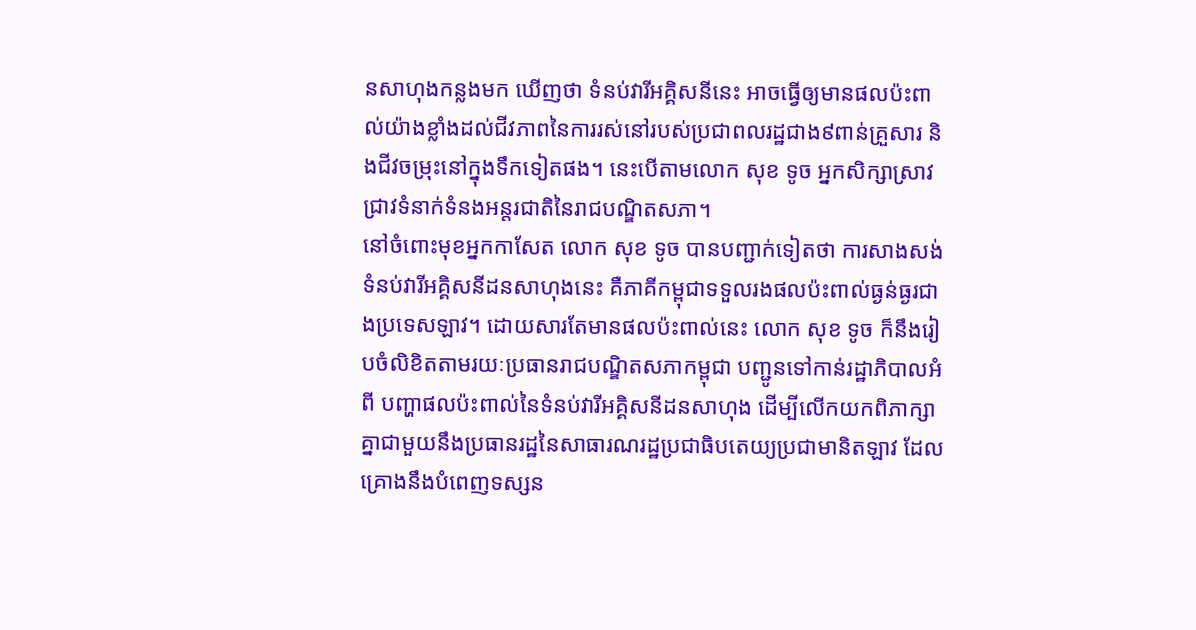នសាហុងកន្លងមក ឃើញថា ទំនប់វារីអគ្គិសនីនេះ អាចធ្វើឲ្យមានផលប៉ះពាល់យ៉ាងខ្លាំងដល់ជីវភាពនៃការរស់នៅរបស់ប្រជាពលរដ្ឋជាង៩ពាន់គ្រួសារ និងជីវចម្រុះនៅក្នុងទឹកទៀតផង។ នេះបើតាមលោក សុខ ទូច អ្នកសិក្សាស្រាវជ្រាវទំនាក់ទំនងអន្តរជាតិនៃរាជបណ្ឌិតសភា។
នៅចំពោះមុខអ្នកកាសែត លោក សុខ ទូច បានបញ្ជាក់ទៀតថា ការសាងសង់ទំនប់វារីអគ្គិសនីដនសាហុងនេះ គឺភាគីកម្ពុជាទទួលរងផលប៉ះពាល់ធ្ងន់ធ្ងរជាងប្រទេសឡាវ។ ដោយសារតែមានផលប៉ះពាល់នេះ លោក សុខ ទូច ក៏នឹងរៀបចំលិខិតតាមរយៈប្រធានរាជបណ្ឌិតសភាកម្ពុជា បញ្ជូនទៅកាន់រដ្ឋាភិបាលអំពី បញ្ហាផលប៉ះពាល់នៃទំនប់វារីអគ្គិសនីដនសាហុង ដើម្បីលើកយកពិភាក្សាគ្នាជាមួយនឹងប្រធានរដ្ឋនៃសាធារណរដ្ឋប្រជាធិបតេយ្យប្រជាមានិតឡាវ ដែលគ្រោងនឹងបំពេញទស្សន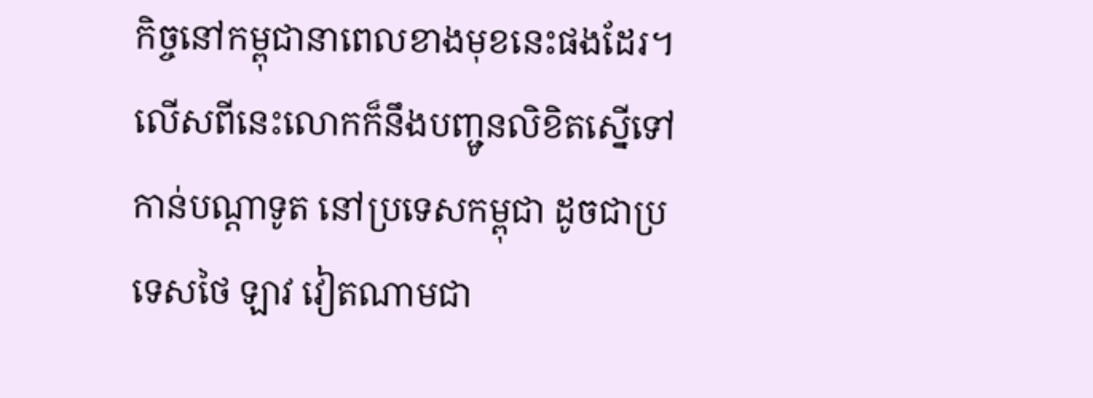កិច្ចនៅកម្ពុជានាពេលខាងមុខនេះផងដែរ។
លើសពីនេះលោកក៏នឹងបញ្ជូនលិខិតស្នើទៅកាន់បណ្ដាទូត នៅប្រទេសកម្ពុជា ដូចជាប្រទេសថៃ ឡាវ វៀតណាមជា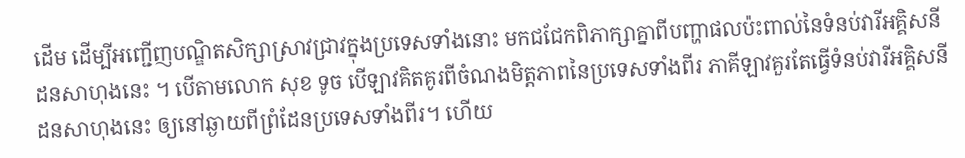ដើម ដើម្បីអញ្ជើញបណ្ឌិតសិក្សាស្រាវជ្រាវក្នុងប្រទេសទាំងនោះ មកជជែកពិភាក្សាគ្នាពីបញ្ហាផលប៉ះពាល់នៃទំនប់វារីអគ្គិសនីដនសាហុងនេះ ។ បើតាមលោក សុខ ទូច បើឡាវគិតគូរពីចំណងមិត្តភាពនៃប្រទេសទាំងពីរ ភាគីឡាវគួរតែធ្វើទំនប់វារីអគ្គិសនីដនសាហុងនេះ ឲ្យនៅឆ្ងាយពីព្រំដែនប្រទេសទាំងពីរ។ ហើយ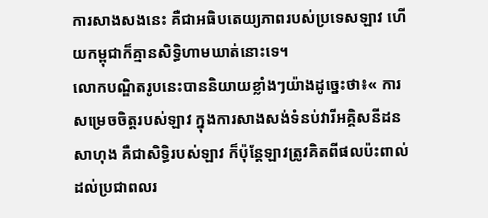ការសាងសងនេះ គឺជាអធិបតេយ្យភាពរបស់ប្រទេសឡាវ ហើយកម្ពុជាក៏គ្មានសិទ្ធិហាមឃាត់នោះទេ។
លោកបណ្ឌិតរូបនេះបាននិយាយខ្លាំងៗយ៉ាងដូច្នេះថា៖« ការសម្រេចចិត្តរបស់ឡាវ ក្នុងការសាងសង់ទំនប់វារីអគ្គិសនីដនសាហុង គឺជាសិទ្ធិរបស់ឡាវ ក៏ប៉ុន្តែឡាវត្រូវគិតពីផលប៉ះពាល់ដល់ប្រជាពលរ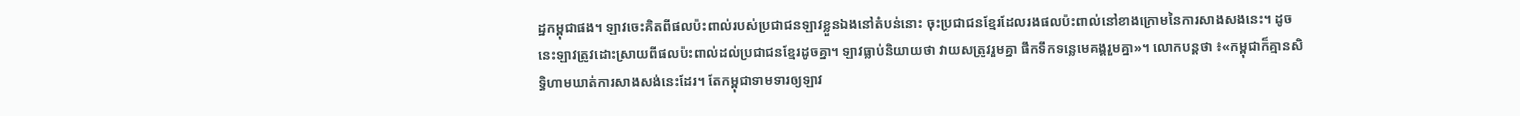ដ្ឋកម្ពុជាផង។ ឡាវចេះគិតពីផលប៉ះពាល់របស់ប្រជាជនឡាវខ្លួនឯងនៅតំបន់នោះ ចុះប្រជាជនខ្មែរដែលរងផលប៉ះពាល់នៅខាងក្រោមនៃការសាងសងនេះ។ ដូចនេះឡាវត្រូវដោះស្រាយពីផលប៉ះពាល់ដល់ប្រជាជនខ្មែរដូចគ្នា។ ឡាវធ្លាប់និយាយថា វាយសត្រូវរួមគ្នា ផឹកទឹកទន្លេមេគង្គរួមគ្នា»។ លោកបន្ដថា ៖«កម្ពុជាក៏គ្មានសិទ្ធិហាមឃាត់ការសាងសង់នេះដែរ។ តែកម្ពុជាទាមទារឲ្យឡាវ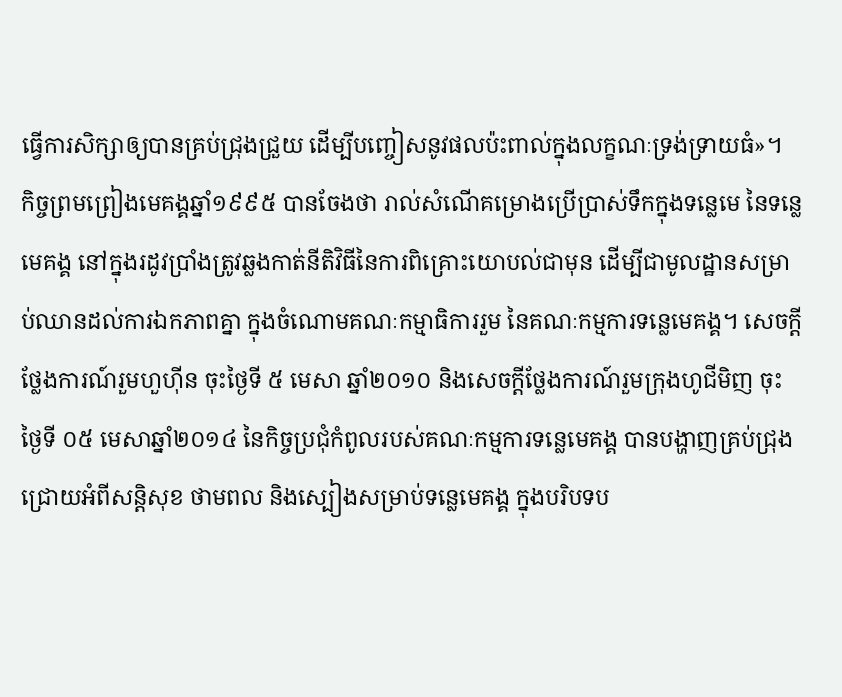ធ្វើការសិក្សាឲ្យបានគ្រប់ជ្រុងជ្រួយ ដើម្បីបញ្ចៀសនូវផលប៉ះពាល់ក្នុងលក្ខណៈទ្រង់ទ្រាយធំ»។
កិច្ចព្រមព្រៀងមេគង្គឆ្នាំ១៩៩៥ បានចែងថា រាល់សំណើគម្រោងប្រើប្រាស់ទឹកក្នុងទន្លេមេ នៃទន្លេមេគង្គ នៅក្នុងរដូវប្រាំងត្រូវឆ្លងកាត់នីតិវិធីនៃការពិគ្រោះយោបល់ជាមុន ដើម្បីជាមូលដ្ឋានសម្រាប់ឈានដល់ការឯកភាពគ្នា ក្នុងចំណោមគណៈកម្មាធិការរួម នៃគណៈកម្មការទន្លេមេគង្គ។ សេចក្ដីថ្លែងការណ៍រួមហួហ៊ីន ចុះថ្ងៃទី ៥ មេសា ឆ្នាំ២០១០ និងសេចក្ដីថ្លែងការណ៍រួមក្រុងហូជីមិញ ចុះថ្ងៃទី ០៥ មេសាឆ្នាំ២០១៤ នៃកិច្ចប្រជុំកំពូលរបស់គណៈកម្មការទន្លេមេគង្គ បានបង្ហាញគ្រប់ជ្រុងជ្រោយអំពីសន្ដិសុខ ថាមពល និងស្បៀងសម្រាប់ទន្លេមេគង្គ ក្នុងបរិបទប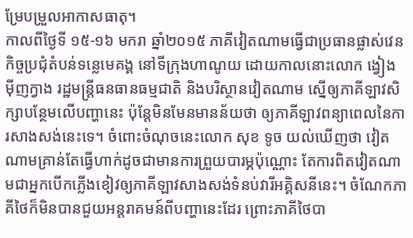ម្រែបម្រួលអាកាសធាតុ។
កាលពីថ្ងៃទី ១៥-១៦ មករា ឆ្នាំ២០១៥ ភាគីវៀតណាមធ្វើជាប្រធានផ្លាស់វេនកិច្ចប្រជុំតំបន់ទន្លេមេគង្គ នៅទីក្រុងហាណូយ ដោយកាលនោះលោក ង្វៀង ម៉ីញក្វាង រដ្ឋមន្ត្រីធនធានធម្មជាតិ និងបរិស្ថានវៀតណាម ស្នើឲ្យភាគីឡាវសិក្សាបន្ថែមលើបញ្ហានេះ ប៉ុន្ដែមិនមែនមានន័យថា ឲ្យភាគីឡាវពន្យាពេលនៃការសាងសង់នេះទេ។ ចំពោះចំណុចនេះលោក សុខ ទូច យល់ឃើញថា វៀតណាមគ្រាន់តែធ្វើហាក់ដូចជាមានការព្រួយបារម្ភប៉ុណ្ណោះ តែការពិតវៀតណាមជាអ្នកបើកភ្លើងខៀវឲ្យភាគីឡាវសាងសង់ទំនប់វារីអគ្គិសនីនេះ។ ចំណែកភាគីថៃក៏មិនបានជួយអន្តរាគមន៍ពីបញ្ហានេះដែរ ព្រោះភាគីថៃបា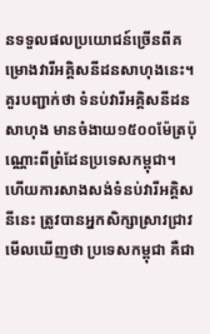នទទួលផលប្រយោជន៍ច្រើនពីគម្រោងវារីអគ្គិសនីដនសាហុងនេះ។
គួរបញ្ជាក់ថា ទំនប់វារីអគ្គិសនីដន សាហុង មានចំងាយ១៥០០ម៉ែត្រប៉ុណ្ណោះពីព្រំដែនប្រទេសកម្ពុជា។ ហើយការសាងសង់ទំនប់វារីអគ្គិសនីនេះ ត្រូវបានអ្នកសិក្សាស្រាវជ្រាវមើលឃើញថា ប្រទេសកម្ពុជា គឺជា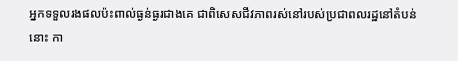អ្នកទទួលរងផលប៉ះពាល់ធ្ងន់ធ្ងរជាងគេ ជាពិសេសជីវភាពរស់នៅរបស់ប្រជាពលរដ្ឋនៅតំបន់នោះ កា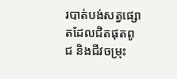របាត់បង់សត្វផ្សោតដែលជិតផុតពូជ និងជីវចម្រុះ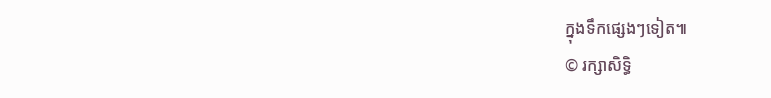ក្នុងទឹកផ្សេងៗទៀត៕
© រក្សាសិទ្ធិ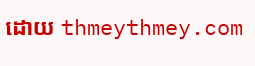ដោយ thmeythmey.com